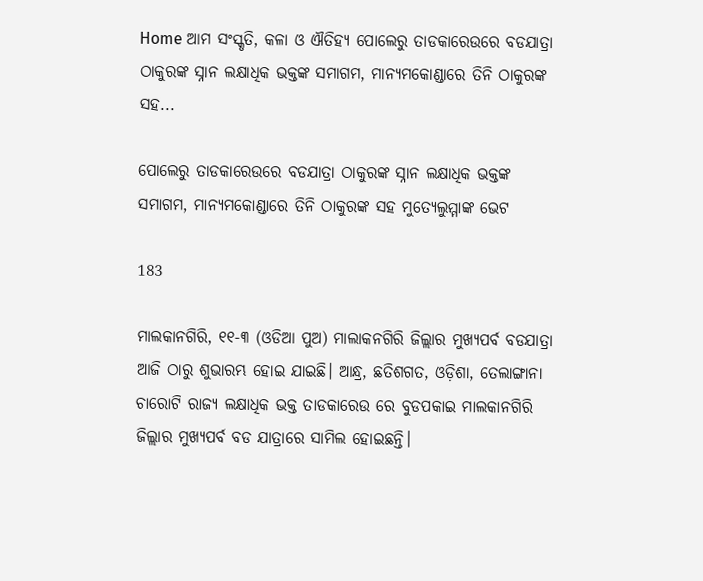Home ଆମ ସଂସ୍କୃତି, କଳା ଓ ଐତିହ୍ୟ ପୋଲେରୁ ତାଡକାରେଉରେ ବଡଯାତ୍ରା ଠାକୁରଙ୍କ ସ୍ନାନ ଲକ୍ଷାଧିକ ଭକ୍ତଙ୍କ ସମାଗମ, ମାନ୍ୟମକୋଣ୍ଡାରେ ତିନି ଠାକୁରଙ୍କ ସହ...

ପୋଲେରୁ ତାଡକାରେଉରେ ବଡଯାତ୍ରା ଠାକୁରଙ୍କ ସ୍ନାନ ଲକ୍ଷାଧିକ ଭକ୍ତଙ୍କ ସମାଗମ, ମାନ୍ୟମକୋଣ୍ଡାରେ ତିନି ଠାକୁରଙ୍କ ସହ ମୁତ୍ୟେଲୁମ୍ମାଙ୍କ ଭେଟ

183

ମାଲକାନଗିରି, ୧୧-୩ (ଓଡିଆ ପୁଅ) ମାଲାକନଗିରି ଜିଲ୍ଲାର ମୁଖ୍ୟପର୍ବ ବଡଯାତ୍ରା ଆଜି ଠାରୁ ଶୁଭାରମ୍ଭ ହୋଇ ଯାଇଛି। ଆନ୍ଧ୍ର, ଛତିଶଗତ, ଓଡ଼ିଶା, ତେଲାଙ୍ଗାନା ଚାରୋଟି ରାଜ୍ୟ ଲକ୍ଷାଧିକ ଭକ୍ତ ତାଡକାରେଉ ରେ ବୁଡପକାଇ ମାଲକାନଗିରି ଜିଲ୍ଲାର ମୁଖ୍ୟପର୍ବ ବଡ ଯାତ୍ରାରେ ସାମିଲ ହୋଇଛନ୍ତି।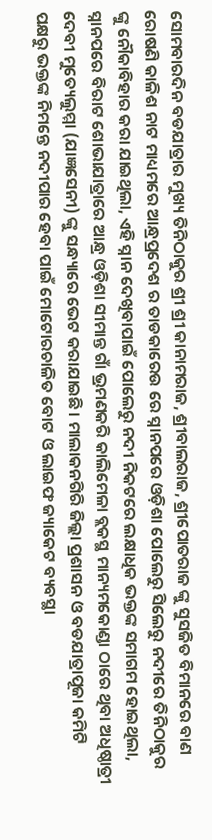ସୋମବାରଦିନ ବଡଯାତ୍ରାର ମୁଖ୍ୟ ତିନିଠାକୁର ଶ୍ରୀ ଶ୍ରୀ କାନାମରାଜ, ଶ୍ରୀବାଲରାଜ, ଶ୍ରୀପୋତରାଜ ଙ୍କୁ ସୁସଜିତ ବିମାନରେ ବାଣ ରୋଷଣି କାଳିଶ ନାଟ ମାଧ୍ୟମରେ ଆନ୍ଧ୍ରପ୍ରଦେଶ ର ତାଡକାରେଉ ରେ ସ୍ନାନପରେ ଓଡ଼ିଶା ପୋଲେରୁ ସିଲେରୁ ନଦୀରେ ତିନିଠାକୁର ଙ୍କୁ ନୌକାବିହାର କରା ଯାଇଥିଲା, ଏହି ସ୍ନାନ ଦେଖିବାପାଇଁ ପୋଲେରୁ ନଦୀ ନିକଟରେ ଲକ୍ଷାଧିକ ଭକ୍ତଙ୍କ ସମାଗମ ହୋଇଥିଲା, ସ୍ନାନପରେ ବିରାଟ ଶୋଭାଯାତ୍ରାରେ ଆନ୍ଧ୍ର ଓଡ଼ିଶା ସୀମାନ୍ତ ଗାଁ ଭ୍ରମଣକରି କାଲିମେଳା ବ୍ଲକସ୍ଥ ମାନ୍ୟମକୋଣ୍ଡା ଠାରେ ଥିବା ଅଧିଷ୍ଠାତ୍ରୀ ଦେବୀ ମୁତ୍ୟେଲୁମ୍ମା (ଯାଜ୍ଞସେନୀ) ଙ୍କୁ ସନ୍ଧ୍ୟାରେ ଭେଟ କରାଯାଇଛି। ମାଲାକନଗିରି ଜିଲ୍ଲା ପ୍ରଶାସନ ଓ ବଡଯାତ୍ରାପୂଜା କମିଟି ପକ୍ଷରୁ ଭକ୍ତଙ୍କ ନିମନ୍ତେ ନଦୀପାର ହେବା ପାଇଁ ମୋଟୋରଚାଳିତ ବୋଟ ଓ ଲାଇଫ ଜ୍ୟାକେଟ ବ୍ୟବସ୍ଥା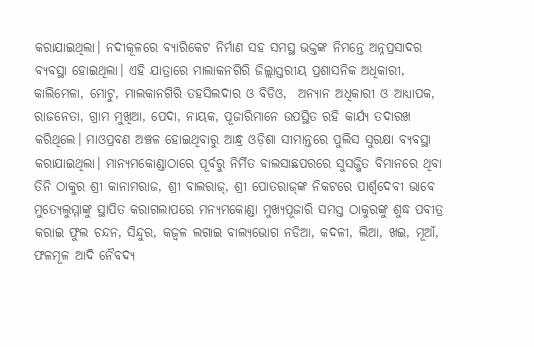କରାଯାଇଥିଲା। ନଦୀକୂଳରେ ବ୍ୟାରିକେଟ ନିର୍ମାଣ ସହ ସମସ୍ଥ ଭକ୍ତଙ୍କ ନିମନ୍ତେ ଅନ୍ନପ୍ରସାଦର ବ୍ୟବସ୍ଥା ହୋଇଥିଲା। ଏହି ଯାତ୍ରାରେ ମାଲାକନଗିରି ଜିଲ୍ଲାସ୍ତରୀୟ ପ୍ରଶାସନିକ ଅଧିକାରୀ, କାଲିମେଳା, ମୋଟୁ, ମାଲକାନଗିରି ତହସିଲଦାର ଓ ବିଡିଓ,  ଅନ୍ୟାନ ଅଧିକାରୀ ଓ ଆଧ୍ୟାପକ, ରାଜନେତା, ଗ୍ରାମ ମୁଖିଆ, ପେଦା, ନାୟକ, ପୂଜାରିମାନେ ଉପସ୍ଥିତ ରହି କାର୍ଯ୍ୟ ତଦାରଖ କରିଥିଲେ। ମାଓପ୍ରବଣ ଅଞ୍ଚଳ ହୋଇଥିବାରୁ ଆନ୍ଧ୍ର ଓଡ଼ିଶା ସୀମାନ୍ତରେ ପୁଲିସ ସୁରକ୍ଷା ବ୍ୟବସ୍ଥା କରାଯାଇଥିଲା। ମାନ୍ୟମକୋଣ୍ଡାଠାରେ ପୂର୍ବରୁ ନିର୍ମିତ ବାଲସାଛପରରେ ସୁସଜ୍ଜିତ ବିମାନରେ ଥିବା ତିନି ଠାକୁର ଶ୍ରୀ କାନାମରାଜ, ଶ୍ରୀ ବାଲରାଜ୍‍, ଶ୍ରୀ ପୋତରାଜ୍‍ଙ୍କ ନିକଟରେ ପାର୍ଶ୍ୱଦେବୀ ଭାବେ ମୁତ୍ୟେଲୁମ୍ମାଙ୍କୁ ସ୍ଥାପିତ କରାଗଲାପରେ ମନ୍ୟମକୋଣ୍ଡା ମୁଖ୍ୟପୂଜାରି ସମସ୍ତ ଠାକୁରଙ୍କୁ ଶୁଦ୍ଧ ପବୀତ୍ର କରାଇ ଫୁଲ ଚନ୍ଦନ, ସିନ୍ଦୁର, କଜ୍ୱଳ ଲଗାଇ ବାଲ୍ୟଭୋଗ ନଡିଆ, କଦଳୀ, ଲିଆ, ଖଇ, ମୂଆଁ, ଫଳମୂଳ ଆଦି ନୈବଦ୍ୟ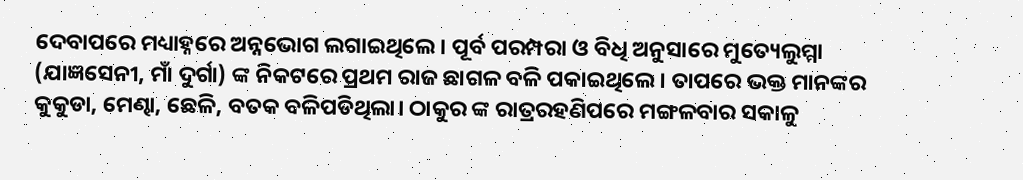ଦେବାପରେ ମଧ୍ୟାହ୍ନରେ ଅନ୍ନଭୋଗ ଲଗାଇଥିଲେ। ପୂର୍ବ ପରମ୍ପରା ଓ ବିଧି ଅନୁସାରେ ମୁତ୍ୟେଲୁମ୍ମା (ଯାଜ୍ଞସେନୀ, ମାଁ ଦୁର୍ଗା) ଙ୍କ ନିକଟରେ ପ୍ରଥମ ରାଜ ଛାଗଳ ବଳି ପକାଇଥିଲେ। ତାପରେ ଭକ୍ତ ମାନଙ୍କର କୁକୁଡା, ମେଣ୍ଢା, ଛେଳି, ବତକ ବଳିପଡିଥିଲା। ଠାକୁର ଙ୍କ ରାତ୍ରରହଣିପରେ ମଙ୍ଗଳବାର ସକାଳୁ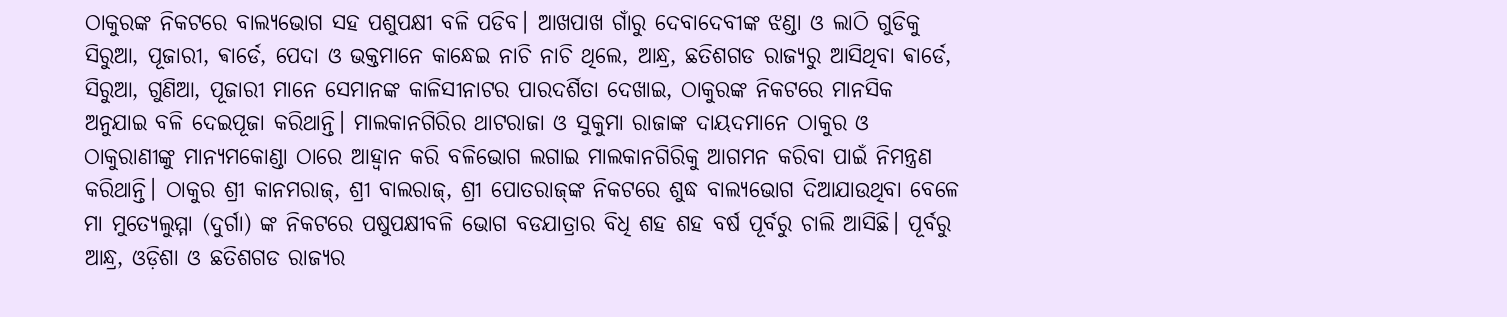ଠାକୁରଙ୍କ ନିକଟରେ ବାଲ୍ୟଭୋଗ ସହ ପଶୁପକ୍ଷୀ ବଳି ପଡିବ। ଆଖପାଖ ଗାଁରୁ ଦେବାଦେବୀଙ୍କ ଝଣ୍ଡା ଓ ଲାଠି ଗୁଡିକୁ ସିରୁଆ, ପୂଜାରୀ, ଵାର୍ଡେ, ପେଦା ଓ ଭକ୍ତମାନେ କାନ୍ଧେଇ ନାଚି ନାଚି ଥିଲେ, ଆନ୍ଧ୍ର, ଛତିଶଗଡ ରାଜ୍ୟରୁ ଆସିଥିବା ଵାର୍ଡେ, ସିରୁଆ, ଗୁଣିଆ, ପୂଜାରୀ ମାନେ ସେମାନଙ୍କ କାଳିସୀନାଟର ପାରଦର୍ଶିତା ଦେଖାଇ, ଠାକୁରଙ୍କ ନିକଟରେ ମାନସିକ ଅନୁଯାଇ ବଳି ଦେଇପୂଜା କରିଥାନ୍ତି। ମାଲକାନଗିରିର ଥାଟରାଜା ଓ ସୁକୁମା ରାଜାଙ୍କ ଦାୟଦମାନେ ଠାକୁର ଓ ଠାକୁରାଣୀଙ୍କୁ ମାନ୍ୟମକୋଣ୍ଡା ଠାରେ ଆହ୍ୱାନ କରି ବଳିଭୋଗ ଲଗାଇ ମାଲକାନଗିରିକୁ ଆଗମନ କରିବା ପାଇଁ ନିମନ୍ତ୍ରଣ କରିଥାନ୍ତି। ଠାକୁର ଶ୍ରୀ କାନମରାଜ୍‍, ଶ୍ରୀ ବାଲରାଜ୍‍, ଶ୍ରୀ ପୋତରାଜ୍‍ଙ୍କ ନିକଟରେ ଶୁଦ୍ଧ ବାଲ୍ୟଭୋଗ ଦିଆଯାଉଥିବା ବେଳେ ମା ମୁତ୍ୟେଲୁମ୍ମା (ଦୁର୍ଗା) ଙ୍କ ନିକଟରେ ପଷୁପକ୍ଷୀବଳି ଭୋଗ ବଡଯାତ୍ରାର ବିଧି ଶହ ଶହ ବର୍ଷ ପୂର୍ବରୁ ଚାଲି ଆସିଛି। ପୂର୍ବରୁ ଆନ୍ଧ୍ର, ଓଡ଼ିଶା ଓ ଛତିଶଗଡ ରାଜ୍ୟର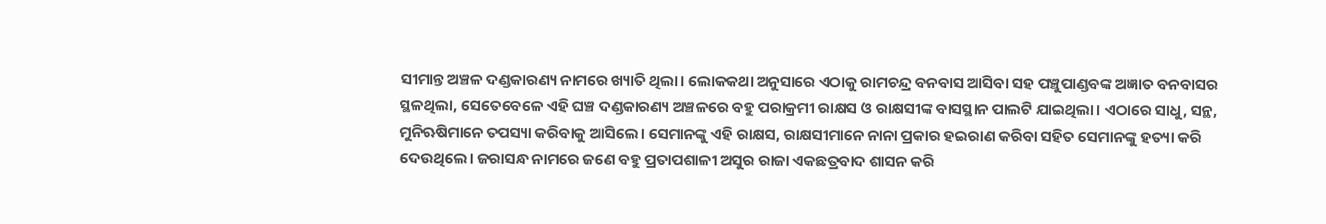ସୀମାନ୍ତ ଅଞ୍ଚଳ ଦଣ୍ଡକାରଣ୍ୟ ନାମରେ ଖ୍ୟାତି ଥିଲା। ଲୋକକଥା ଅନୁସାରେ ଏଠାକୁ ରାମଚନ୍ଦ୍ର ବନବାସ ଆସିବା ସହ ପଞ୍ଚୁପାଣ୍ଡବଙ୍କ ଅଜ୍ଞାତ ବନବାସର ସ୍ଥଳଥିଲା, ସେତେବେଳେ ଏହି ଘଞ୍ଚ ଦଣ୍ଡକାରଣ୍ୟ ଅଞ୍ଚଳରେ ବହୁ ପରାକ୍ରମୀ ରାକ୍ଷସ ଓ ରାକ୍ଷସୀଙ୍କ ବାସସ୍ଥାନ ପାଲଟି ଯାଇଥିଲା। ଏଠାରେ ସାଧୁ, ସନ୍ଥ, ମୁନିଋଷିମାନେ ତପସ୍ୟା କରିବାକୁ ଆସିଲେ। ସେମାନଙ୍କୁ ଏହି ରାକ୍ଷସ, ରାକ୍ଷସୀମାନେ ନାନା ପ୍ରକାର ହଇରାଣ କରିବା ସହିତ ସେମାନଙ୍କୁ ହତ୍ୟା କରି ଦେଉଥିଲେ। ଜରାସନ୍ଧ ନାମରେ ଜଣେ ବହୁ ପ୍ରତାପଶାଳୀ ଅସୁର ରାଜା ଏକଛତ୍ରବାଦ ଶାସନ କରି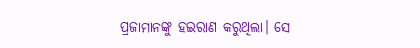ପ୍ରଜାମାନଙ୍କୁ ହଇରାଣ କରୁଥିଲା। ସେ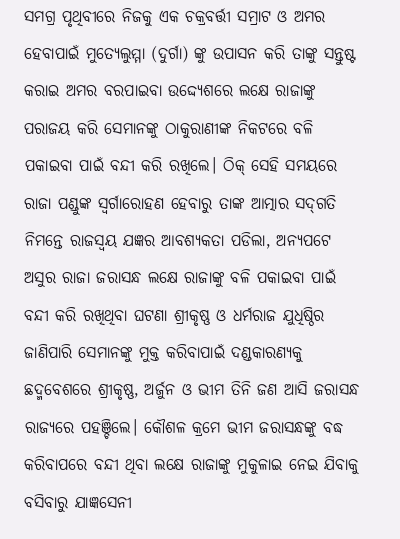ସମଗ୍ର ପୃଥିବୀରେ ନିଜକୁ ଏକ ଚକ୍ରବର୍ତ୍ତୀ ସମ୍ରାଟ ଓ ଅମର ହେବାପାଇଁ ମୁତ୍ୟେଲୁମ୍ମା (ଦୁର୍ଗା) ଙ୍କୁ ଉପାସନ କରି ତାଙ୍କୁ ସନ୍ତୁଷ୍ଟ କରାଇ ଅମର ବରପାଇବା ଉଦ୍ଦ୍ୟେଶରେ ଲକ୍ଷେ ରାଜାଙ୍କୁ ପରାଜୟ କରି ସେମାନଙ୍କୁ ଠାକୁରାଣୀଙ୍କ ନିକଟରେ ବଳି ପକାଇବା ପାଇଁ ବନ୍ଦୀ କରି ରଖିଲେ। ଠିକ୍‍ ସେହି ସମୟରେ ରାଜା ପଣ୍ଡୁଙ୍କ ସ୍ୱର୍ଗାରୋହଣ ହେବାରୁ ତାଙ୍କ ଆତ୍ମାର ସଦ୍‍ଗତି ନିମନ୍ତେ ରାଜସ୍ୱୟ ଯଜ୍ଞର ଆବଶ୍ୟକତା ପଡିଲା, ଅନ୍ୟପଟେ ଅସୁର ରାଜା ଜରାସନ୍ଧ ଲକ୍ଷେ ରାଜାଙ୍କୁ ବଳି ପକାଇବା ପାଇଁ ବନ୍ଦୀ କରି ରଖିଥିବା ଘଟଣା ଶ୍ରୀକୃଷ୍ଣ ଓ ଧର୍ମରାଜ ଯୁଧିଷ୍ଠିର ଜାଣିପାରି ସେମାନଙ୍କୁ ମୁକ୍ତ କରିବାପାଇଁ ଦଣ୍ଡକାରଣ୍ୟକୁ ଛଦ୍ମବେଶରେ ଶ୍ରୀକୃଷ୍ଣ, ଅର୍ଜୁନ ଓ ଭୀମ ତିନି ଜଣ ଆସି ଜରାସନ୍ଧ ରାଜ୍ୟରେ ପହଞ୍ଚିଲେ। କୌଶଳ କ୍ରମେ ଭୀମ ଜରାସନ୍ଧଙ୍କୁ ବଦ୍ଧ କରିବାପରେ ବନ୍ଦୀ ଥିବା ଲକ୍ଷେ ରାଜାଙ୍କୁ ମୁକୁଳାଇ ନେଇ ଯିବାକୁ ବସିବାରୁ ଯାଜ୍ଞସେନୀ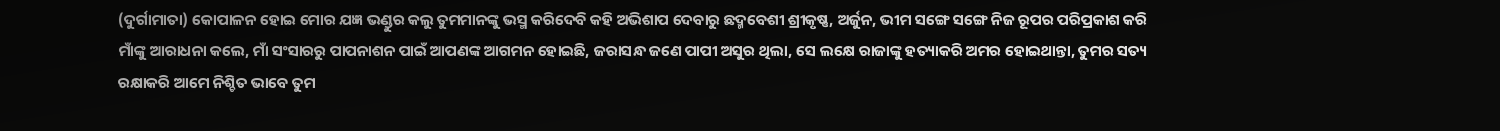(ଦୁର୍ଗାମାତା) କୋପାଳନ ହୋଇ ମୋର ଯଜ୍ଞ ଭଣ୍ଡୁର କଲୁ ତୁମମାନଙ୍କୁ ଭସ୍ମ କରିଦେବି କହି ଅଭିଶାପ ଦେବାରୁ ଛଦ୍ମବେଶୀ ଶ୍ରୀକୃଷ୍ଣ, ଅର୍ଜୁନ, ଭୀମ ସଙ୍ଗେ ସଙ୍ଗେ ନିଜ ରୂପର ପରିପ୍ରକାଶ କରି ମାଁଙ୍କୁ ଆରାଧନା କଲେ, ମାଁ ସଂସାରରୁ ପାପନାଶନ ପାଇଁ ଆପଣଙ୍କ ଆଗମନ ହୋଇଛି, ଜରାସନ୍ଧ ଜଣେ ପାପୀ ଅସୁର ଥିଲା, ସେ ଲକ୍ଷେ ରାଜାଙ୍କୁ ହତ୍ୟାକରି ଅମର ହୋଇଥାନ୍ତା, ତୁମର ସତ୍ୟ ରକ୍ଷାକରି ଆମେ ନିଶ୍ଚିତ ଭାବେ ତୁମ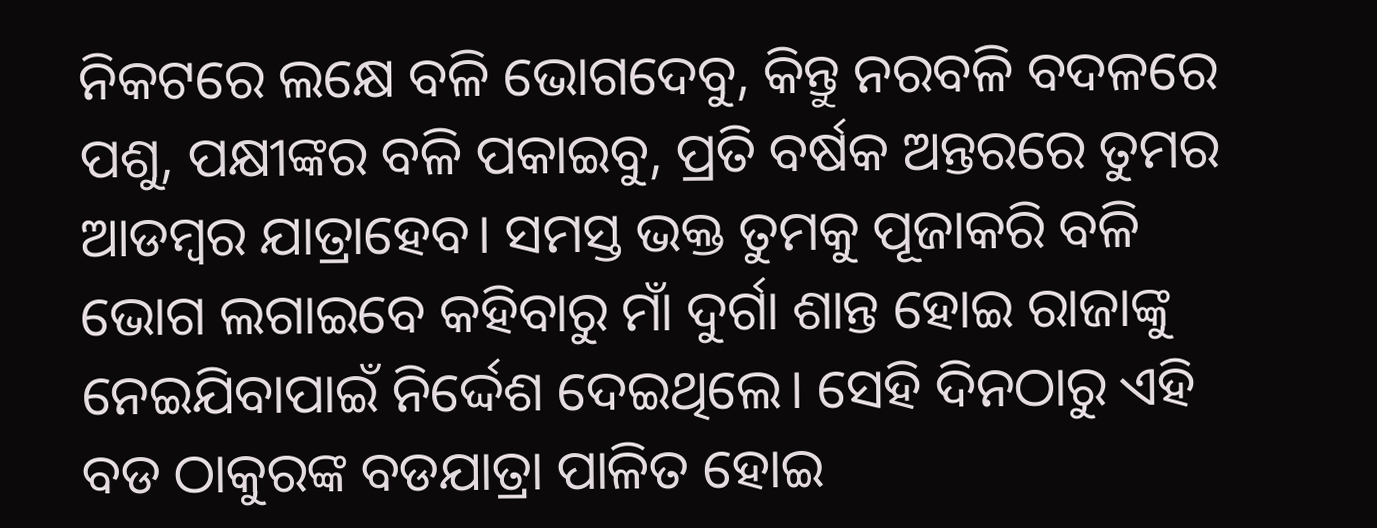ନିକଟରେ ଲକ୍ଷେ ବଳି ଭୋଗଦେବୁ, କିନ୍ତୁ ନରବଳି ବଦଳରେ ପଶୁ, ପକ୍ଷୀଙ୍କର ବଳି ପକାଇବୁ, ପ୍ରତି ବର୍ଷକ ଅନ୍ତରରେ ତୁମର ଆଡମ୍ୱର ଯାତ୍ରାହେବ। ସମସ୍ତ ଭକ୍ତ ତୁମକୁ ପୂଜାକରି ବଳି ଭୋଗ ଲଗାଇବେ କହିବାରୁ ମାଁ ଦୁର୍ଗା ଶାନ୍ତ ହୋଇ ରାଜାଙ୍କୁ ନେଇଯିବାପାଇଁ ନିର୍ଦ୍ଦେଶ ଦେଇଥିଲେ। ସେହି ଦିନଠାରୁ ଏହି ବଡ ଠାକୁରଙ୍କ ବଡଯାତ୍ରା ପାଳିତ ହୋଇ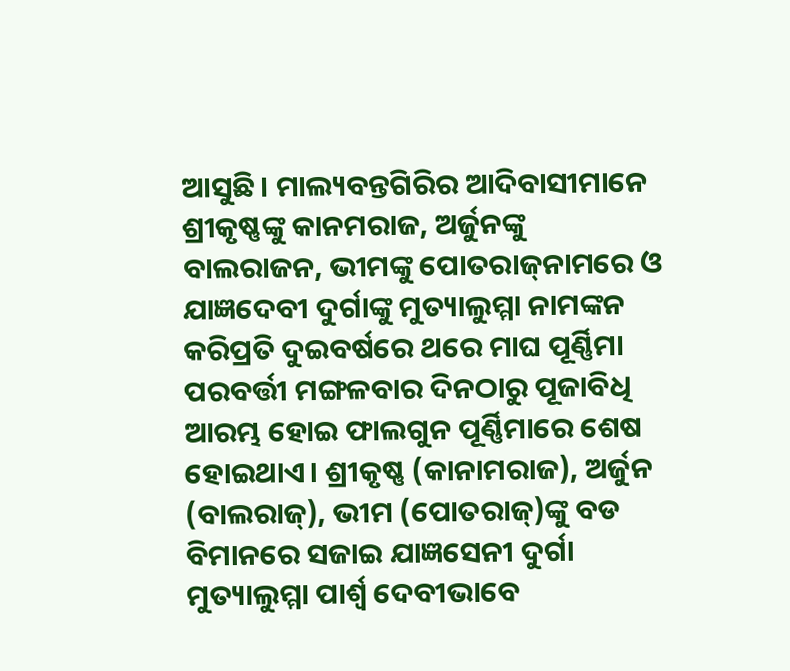ଆସୁଛି। ମାଲ୍ୟବନ୍ତଗିରିର ଆଦିବାସୀମାନେ ଶ୍ରୀକୃଷ୍ଣଙ୍କୁ କାନମରାଜ, ଅର୍ଜୁନଙ୍କୁ ବାଲରାଜନ, ଭୀମଙ୍କୁ ପୋତରାଜ୍‍ନାମରେ ଓ ଯାଜ୍ଞଦେବୀ ଦୁର୍ଗାଙ୍କୁ ମୁତ୍ୟାଲୁମ୍ମା ନାମଙ୍କନ କରିପ୍ରତି ଦୁଇବର୍ଷରେ ଥରେ ମାଘ ପୂର୍ଣ୍ଣିମା ପରବର୍ତ୍ତୀ ମଙ୍ଗଳବାର ଦିନଠାରୁ ପୂଜାବିଧି ଆରମ୍ଭ ହୋଇ ଫାଲଗୁନ ପୂର୍ଣ୍ଣିମାରେ ଶେଷ ହୋଇଥାଏ। ଶ୍ରୀକୃଷ୍ଣ (କାନାମରାଜ), ଅର୍ଜୁନ (ବାଲରାଜ୍‍), ଭୀମ (ପୋତରାଜ୍‍)ଙ୍କୁ ବଡ ବିମାନରେ ସଜାଇ ଯାଜ୍ଞସେନୀ ଦୁର୍ଗା ମୁତ୍ୟାଲୁମ୍ମା ପାର୍ଶ୍ୱ ଦେବୀଭାବେ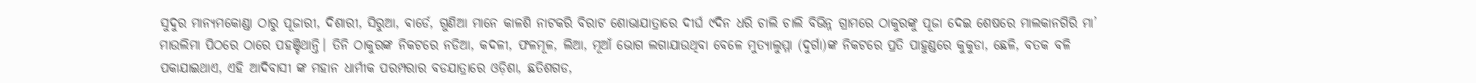ସୁଦୁର ମାନ୍ୟମକୋଣ୍ଡା ଠାରୁ ପୂଜାରୀ, ଦିଶାରୀ, ସିରୁଆ, ଵାର୍ଡେ, ଗୁଣିଆ ମାନେ କାଳଶି ନାଟକରି ବିରାଟ ଶୋଭାଯାତ୍ରାରେ ଦୀର୍ଘ ୯ଦିନ ଧରି ଚାଲି ଚାଲି ବିଭିନ୍ନ ଗ୍ରାମରେ ଠାକୁରଙ୍କୁ ପୂଜା ଦେଇ ଶେଷରେ ମାଲକାନଗିରି ମା’ ମାଉଲିମା ପିଠରେ ଠାରେ ପହଞ୍ଚିଥାନ୍ତି। ତିନି ଠାକୁରଙ୍କ ନିକଟରେ ନଡିଆ, କଦଳୀ, ଫଳମୂଳ, ଲିଆ, ମୂଆଁ ଭୋଗ ଲଗାଯାଉଥିବା ବେଳେ ମୁତ୍ୟାଲୁମ୍ମା (ଦୁର୍ଗା)ଙ୍କ ନିକଟରେ ପ୍ରତି ପାହୁଣ୍ଡରେ କୁକୁଡା, ଛେଳି, ବତକ ବଳି ପକାଯାଇଥାଏ, ଏହି ଆଦିବାସୀ ଙ୍କ ମହାନ ଧାର୍ମୀକ ପରମ୍ପରାର ବଡଯାତ୍ରାରେ ଓଡ଼ିଶା, ଛତିଶଗଡ,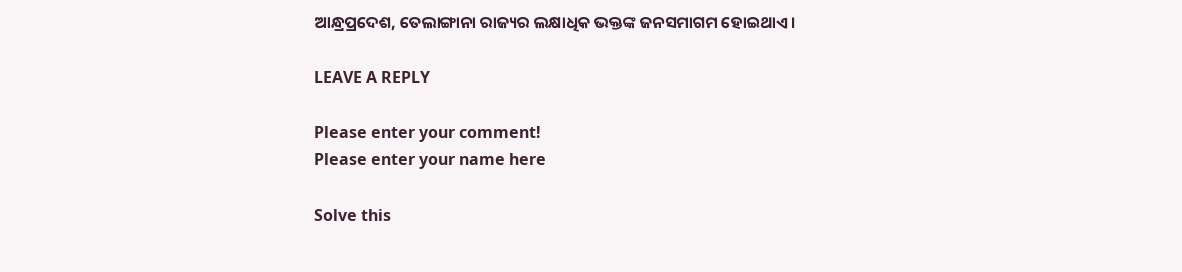ଆନ୍ଧ୍ରପ୍ରଦେଶ, ତେଲାଙ୍ଗାନା ରାଜ୍ୟର ଲକ୍ଷାଧିକ ଭକ୍ତଙ୍କ ଜନସମାଗମ ହୋଇଥାଏ।

LEAVE A REPLY

Please enter your comment!
Please enter your name here

Solve this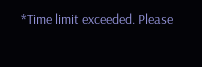*Time limit exceeded. Please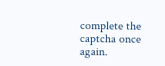complete the captcha once again.